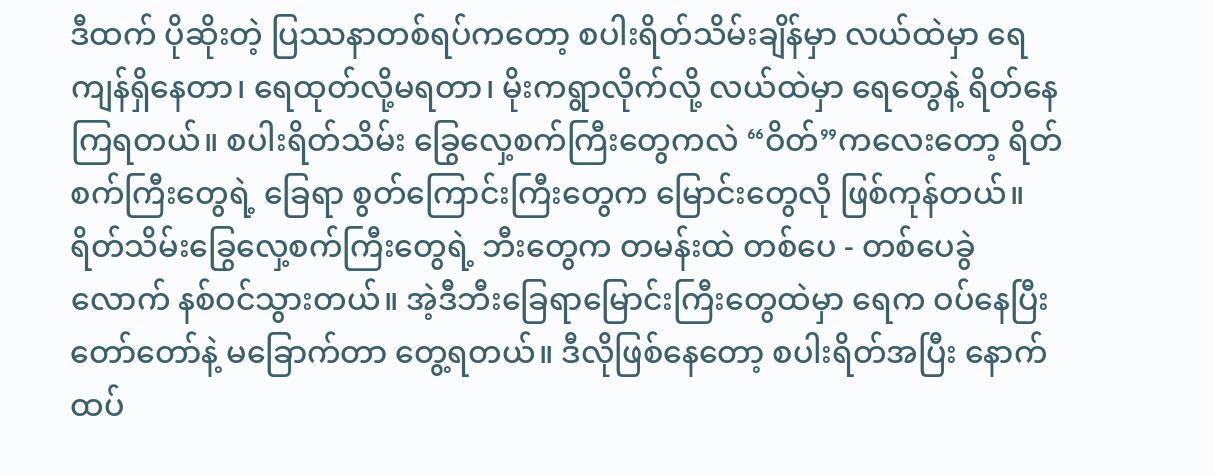ဒီထက် ပိုဆိုးတဲ့ ပြဿနာတစ်ရပ်ကတော့ စပါးရိတ်သိမ်းချိန်မှာ လယ်ထဲမှာ ရေကျန်ရှိနေတာ၊ ရေထုတ်လို့မရတာ၊ မိုးကရွာလိုက်လို့ လယ်ထဲမှာ ရေတွေနဲ့ ရိတ်နေကြရတယ်။ စပါးရိတ်သိမ်း ခြွေလှေ့စက်ကြီးတွေကလဲ “ဝိတ်”ကလေးတော့ ရိတ်စက်ကြီးတွေရဲ့ ခြေရာ စွတ်ကြောင်းကြီးတွေက မြောင်းတွေလို ဖြစ်ကုန်တယ်။ ရိတ်သိမ်းခြွေလှေ့စက်ကြီးတွေရဲ့ ဘီးတွေက တမန်းထဲ တစ်ပေ - တစ်ပေခွဲလောက် နစ်ဝင်သွားတယ်။ အဲ့ဒီဘီးခြေရာမြောင်းကြီးတွေထဲမှာ ရေက ဝပ်နေပြီး တော်တော်နဲ့ မခြောက်တာ တွေ့ရတယ်။ ဒီလိုဖြစ်နေတော့ စပါးရိတ်အပြီး နောက်ထပ်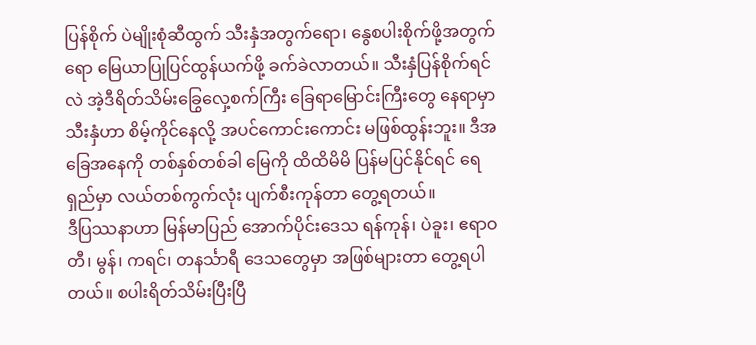ပြန်စိုက် ပဲမျိုးစုံဆီထွက် သီးနှံအတွက်ရော၊ နွေစပါးစိုက်ဖို့အတွက်ရော မြေယာပြုပြင်ထွန်ယက်ဖို့ ခက်ခဲလာတယ်။ သီးနှံပြန်စိုက်ရင်လဲ အဲ့ဒီရိတ်သိမ်းခြွေလှေ့စက်ကြီး ခြေရာမြောင်းကြီးတွေ နေရာမှာ သီးနှံဟာ စိမ့်ကိုင်နေလို့ အပင်ကောင်းကောင်း မဖြစ်ထွန်းဘူး။ ဒီအခြေအနေကို တစ်နှစ်တစ်ခါ မြေကို ထိထိမိမိ ပြန်မပြင်နိုင်ရင် ရေရှည်မှာ လယ်တစ်ကွက်လုံး ပျက်စီးကုန်တာ တွေ့ရတယ်။
ဒီပြဿနာဟာ မြန်မာပြည် အောက်ပိုင်းဒေသ ရန်ကုန်၊ ပဲခူး၊ ဧရာဝတီ၊ မွန်၊ ကရင်၊ တနင်္သာရီ ဒေသတွေမှာ အဖြစ်များတာ တွေ့ရပါတယ်။ စပါးရိတ်သိမ်းပြီးပြီ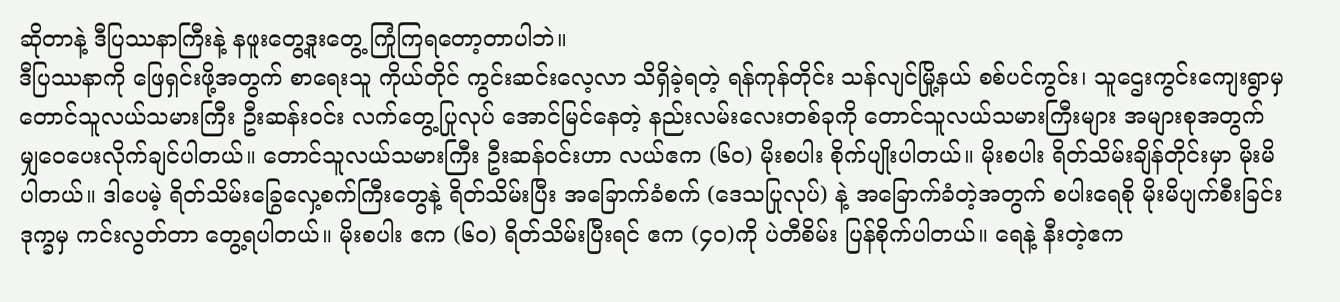ဆိုတာနဲ့ ဒီပြဿနာကြီးနဲ့ နဖူးတွေ့ဒူးတွေ့ ကြုံကြရတော့တာပါဘဲ။
ဒီပြဿနာကို ဖြေရှင်းဖို့အတွက် စာရေးသူ ကိုယ်တိုင် ကွင်းဆင်းလေ့လာ သိရှိခဲ့ရတဲ့ ရန်ကုန်တိုင်း သန်လျင်မြို့နယ် စစ်ပင်ကွင်း၊ သူဌေးကွင်းကျေးရွာမှ တောင်သူလယ်သမားကြီး ဦးဆန်းဝင်း လက်တွေ့ပြုလုပ် အောင်မြင်နေတဲ့ နည်းလမ်းလေးတစ်ခုကို တောင်သူလယ်သမားကြီးများ အများစုအတွက် မျှဝေပေးလိုက်ချင်ပါတယ်။ တောင်သူလယ်သမားကြီး ဦးဆန်ဝင်းဟာ လယ်ဧက (၆၀) မိုးစပါး စိုက်ပျိုးပါတယ်။ မိုးစပါး ရိတ်သိမ်းချိန်တိုင်းမှာ မိုးမိပါတယ်။ ဒါပေမဲ့ ရိတ်သိမ်းခြွေလှေ့စက်ကြီးတွေနဲ့ ရိတ်သိမ်းပြီး အခြောက်ခံစက် (ဒေသပြုလုပ်) နဲ့ အခြောက်ခံတဲ့အတွက် စပါးရေစို မိုးမိပျက်စီးခြင်း ဒုက္ခမှ ကင်းလွတ်တာ တွေ့ရပါတယ်။ မိုးစပါး ဧက (၆၀) ရိတ်သိမ်းပြီးရင် ဧက (၄၀)ကို ပဲတီစိမ်း ပြန်စိုက်ပါတယ်။ ရေနဲ့ နီးတဲ့ဧက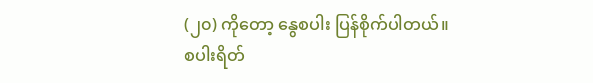(၂၀) ကိုတော့ နွေစပါး ပြန်စိုက်ပါတယ်။
စပါးရိတ်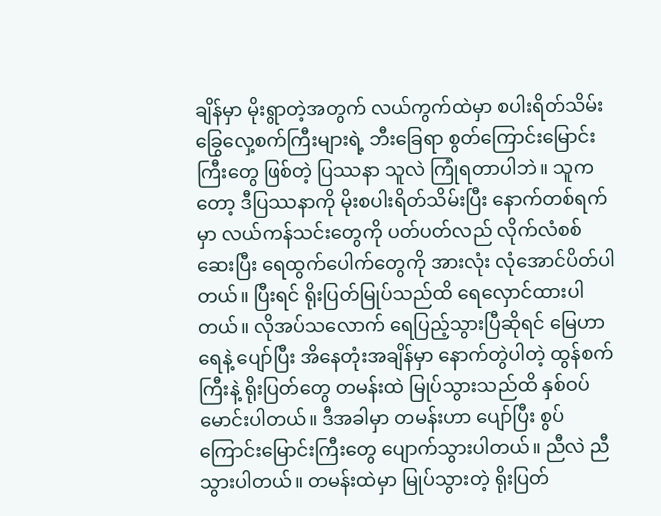ချိန်မှာ မိုးရွာတဲ့အတွက် လယ်ကွက်ထဲမှာ စပါးရိတ်သိမ်း ခြွေလှေ့စက်ကြီးများရဲ့ ဘီးခြေရာ စွတ်ကြောင်းမြောင်းကြီးတွေ ဖြစ်တဲ့ ပြဿနာ သူလဲ ကြုံရတာပါဘဲ။ သူကတော့ ဒီပြဿနာကို မိုးစပါးရိတ်သိမ်းပြီး နောက်တစ်ရက်မှာ လယ်ကန်သင်းတွေကို ပတ်ပတ်လည် လိုက်လံစစ်ဆေးပြီး ရေထွက်ပေါက်တွေကို အားလုံး လုံအောင်ပိတ်ပါတယ်။ ပြီးရင် ရိုးပြတ်မြုပ်သည်ထိ ရေလှောင်ထားပါတယ်။ လိုအပ်သလောက် ရေပြည့်သွားပြီဆိုရင် မြေဟာရေနဲ့ ပျော်ပြီး အိနေတုံးအချိန်မှာ နောက်တွဲပါတဲ့ ထွန်စက်ကြီးနဲ့ ရိုးပြတ်တွေ တမန်းထဲ မြုပ်သွားသည်ထိ နှစ်ဝပ်မောင်းပါတယ်။ ဒီအခါမှာ တမန်းဟာ ပျော်ပြီး စွပ်ကြောင်းမြောင်းကြီးတွေ ပျောက်သွားပါတယ်။ ညီလဲ ညီသွားပါတယ်။ တမန်းထဲမှာ မြုပ်သွားတဲ့ ရိုးပြတ်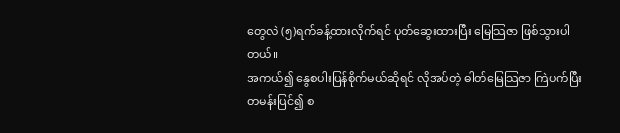တွေလဲ (၅)ရက်ခန့်ထားလိုက်ရင် ပုတ်ဆွေးထားပြီး မြေသြဇာ ဖြစ်သွားပါတယ်။
အကယ်၍ နွေစပါးပြန်စိုက်မယ်ဆိုရင် လိုအပ်တဲ့ ဓါတ်မြေသြဇာ ကြဲပက်ပြီး တမန်းပြင်၍ စ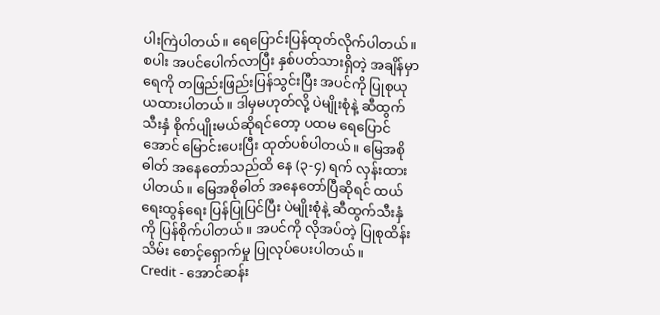ပါးကြဲပါတယ်။ ရေပြောင်းပြန်ထုတ်လိုက်ပါတယ်။ စပါး အပင်ပေါက်လာပြီး နှစ်ပတ်သားရှိတဲ့ အချိန်မှာ ရေကို တဖြည်းဖြည်းပြန်သွင်းပြီး အပင်ကို ပြုစုယုယထားပါတယ်။ ဒါမှမဟုတ်လို့ ပဲမျိုးစုံနဲ့ ဆီထွက်သီးနှံ စိုက်ပျိုးမယ်ဆိုရင်တော့ ပထမ ရေပြောင်အောင် မြောင်းပေးပြီး ထုတ်ပစ်ပါတယ်။ မြေအစိုဓါတ် အနေတော်သည်ထိ နေ (၃-၄) ရက် လှန်းထားပါတယ်။ မြေအစိုဓါတ် အနေတော်ပြီဆိုရင် ထယ်ရေးထွန်ရေး ပြန်ပြုပြင်ပြီး ပဲမျိုးစုံနဲ့ ဆီထွက်သီးနှံကို ပြန်စိုက်ပါတယ်။ အပင်ကို လိုအပ်တဲ့ ပြုစုထိန်းသိမ်း စောင့်ရှောက်မှု ပြုလုပ်ပေးပါတယ်။
Credit - အောင်ဆန်း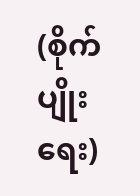(စိုက်ပျိုးရေး)